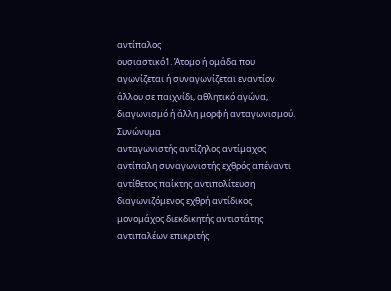αντίπαλος
ουσιαστικό1. Άτομο ή ομάδα που αγωνίζεται ή συναγωνίζεται εναντίον άλλου σε παιχνίδι, αθλητικό αγώνα, διαγωνισμό ή άλλη μορφή ανταγωνισμού.
Συνώνυμα
ανταγωνιστής αντίζηλος αντίμαχος αντίπαλη συναγωνιστής εχθρός απέναντι αντίθετος παίκτης αντιπολίτευση διαγωνιζόμενος εχθρή αντίδικος μονομάχος διεκδικητής αντιστάτης αντιπαλέων επικριτής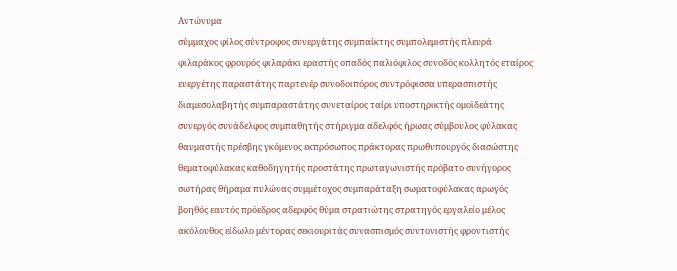Αντώνυμα
σύμμαχος φίλος σύντροφος συνεργάτης συμπαίκτης συμπολεμιστής πλευρά φιλαράκος φρουρός φιλαράκι εραστής οπαδός παλιόφιλος συνοδός κολλητός εταίρος ευεργέτης παραστάτης παρτενέρ συνοδοιπόρος συντρόφισσα υπερασπιστής διαμεσολαβητής συμπαραστάτης συνεταίρος ταίρι υποστηρικτής ομοϊδεάτης συνεργός συνάδελφος συμπαθητής στήριγμα αδελφός ήρωας σύμβουλος φύλακας θαυμαστής πρέσβης γκόμενος εκπρόσωπος πράκτορας πρωθυπουργός διασώστης θεματοφύλακας καθοδηγητής προστάτης πρωταγωνιστής πρόβατο συνήγορος σωτήρας θήραμα πυλώνας συμμέτοχος συμπαράταξη σωματοφύλακας αρωγός βοηθός εαυτός πρόεδρος αδερφός θύμα στρατιώτης στρατηγός εργαλείο μέλος ακόλουθος είδωλο μέντορας σεκιουριτάς συνασπισμός συντονιστής φροντιστής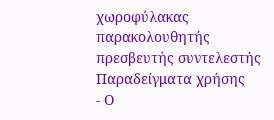χωροφύλακας παρακολουθητής πρεσβευτής συντελεστής
Παραδείγματα χρήσης
- Ο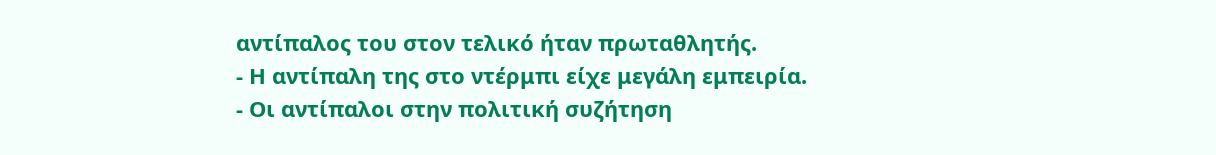αντίπαλος του στον τελικό ήταν πρωταθλητής.
- Η αντίπαλη της στο ντέρμπι είχε μεγάλη εμπειρία.
- Οι αντίπαλοι στην πολιτική συζήτηση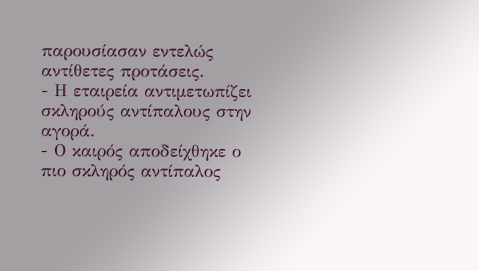παρουσίασαν εντελώς αντίθετες προτάσεις.
- Η εταιρεία αντιμετωπίζει σκληρούς αντίπαλους στην αγορά.
- Ο καιρός αποδείχθηκε ο πιο σκληρός αντίπαλος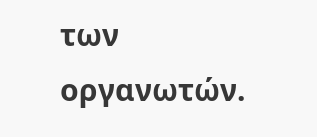των οργανωτών.